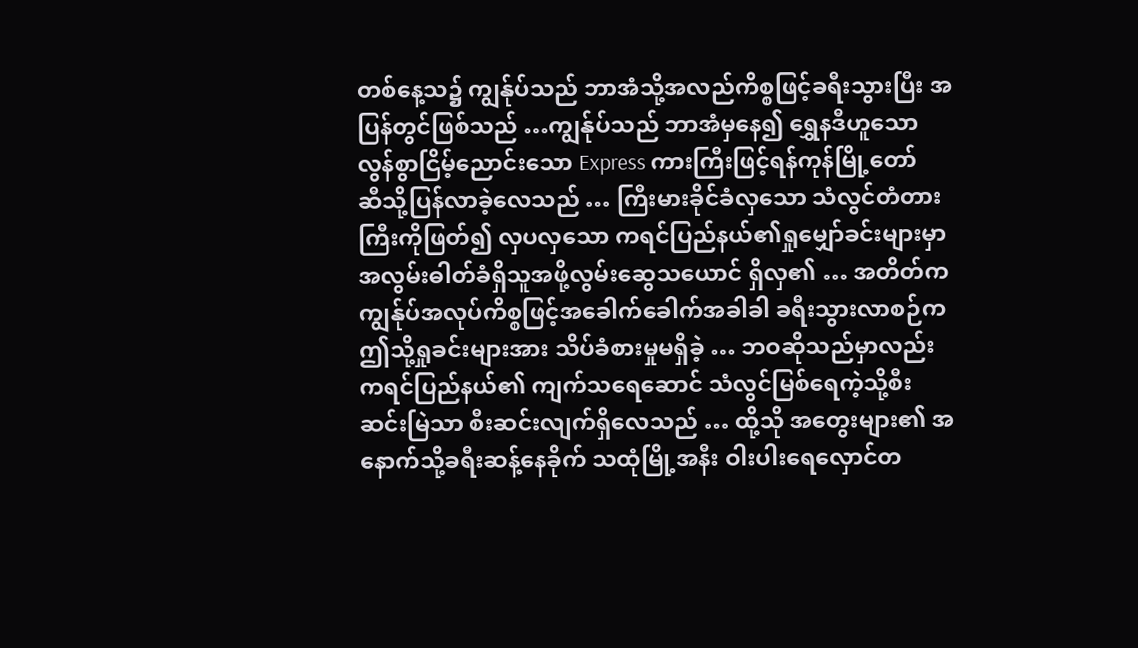တစ်နေ့သ၌ ကျွန်ုပ်သည် ဘာအံသို့အလည်ကိစ္စဖြင့်ခရီးသွားပြီး အပြန်တွင်ဖြစ်သည် …ကျွန်ုပ်သည် ဘာအံမှနေ၍ ရွှေနဒီဟူသော လွန်စွာငြိမ့်ညောင်းသော Express ကားကြီးဖြင့်ရန်ကုန်မြို့တော်
ဆီသို့ပြန်လာခဲ့လေသည် … ကြီးမားခိုင်ခံလှသော သံလွင်တံတားကြီးကိုဖြတ်၍ လှပလှသော ကရင်ပြည်နယ်၏ရှုမျှော်ခင်းများမှာ အလွမ်းဓါတ်ခံရှိသူအဖို့လွမ်းဆွေသယောင် ရှိလှ၏ … အတိတ်က ကျွန်ုပ်အလုပ်ကိစ္စဖြင့်အခေါက်ခေါက်အခါခါ ခရီးသွားလာစဉ်က ဤသို့ရှုခင်းများအား သိပ်ခံစားမှုမရှိခဲ့ … ဘဝဆိုသည်မှာလည်း ကရင်ပြည်နယ်၏ ကျက်သရေဆောင် သံလွင်မြစ်ရေကဲ့သို့စီးဆင်းမြဲသာ စီးဆင်းလျက်ရှိလေသည် … ထို့သို အတွေးများ၏ အနောက်သို့ခရီးဆန့်နေခိုက် သထုံမြို့အနီး ဝါးပါးရေလှောင်တ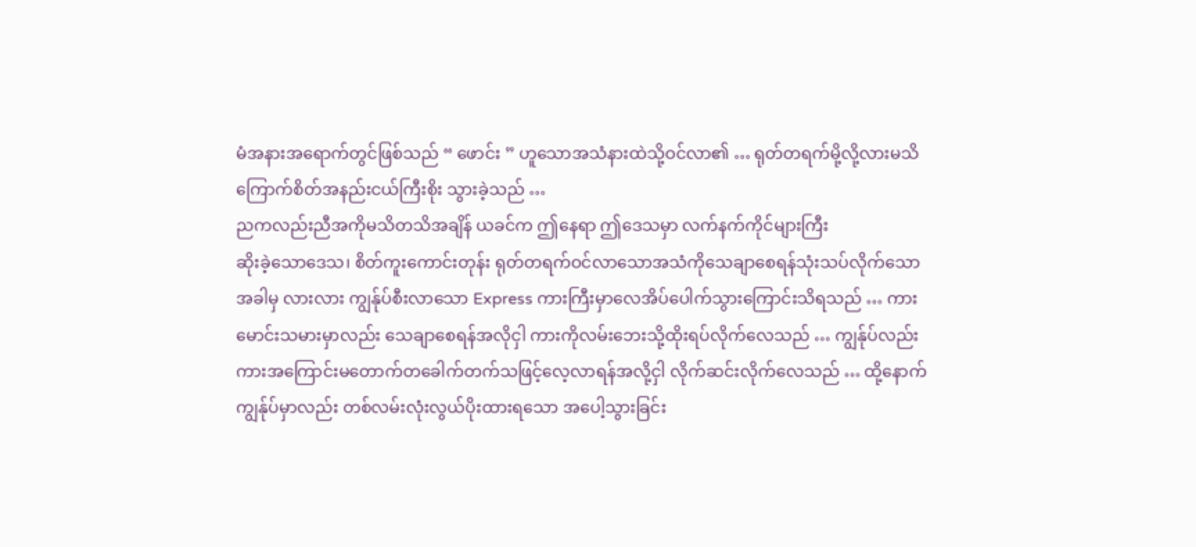မံအနားအရောက်တွင်ဖြစ်သည် “ ဖောင်း ” ဟူသောအသံနားထဲသို့ဝင်လာ၏ … ရုတ်တရက်မို့လို့လားမသိ ကြောက်စိတ်အနည်းငယ်ကြီးစိုး သွားခဲ့သည် …
ညကလည်းညီအကိုမသိတသိအချိန် ယခင်က ဤနေရာ ဤဒေသမှာ လက်နက်ကိုင်များကြီး
ဆိုးခဲ့သောဒေသ၊ စိတ်ကူးကောင်းတုန်း ရုတ်တရက်ဝင်လာသောအသံကိုသေချာစေရန်သုံးသပ်လိုက်သော
အခါမှ လားလား ကျွန်ုပ်စီးလာသော Express ကားကြီးမှာလေအိပ်ပေါက်သွားကြောင်းသိရသည် … ကား
မောင်းသမားမှာလည်း သေချာစေရန်အလိုငှါ ကားကိုလမ်းဘေးသို့ထိုးရပ်လိုက်လေသည် … ကျွန်ုပ်လည်း
ကားအကြောင်းမတောက်တခေါက်တက်သဖြင့်လေ့လာရန်အလို့ငှါ လိုက်ဆင်းလိုက်လေသည် … ထို့နောက် ကျွန်ုပ်မှာလည်း တစ်လမ်းလုံးလွယ်ပိုးထားရသော အပေါ့သွားခြင်း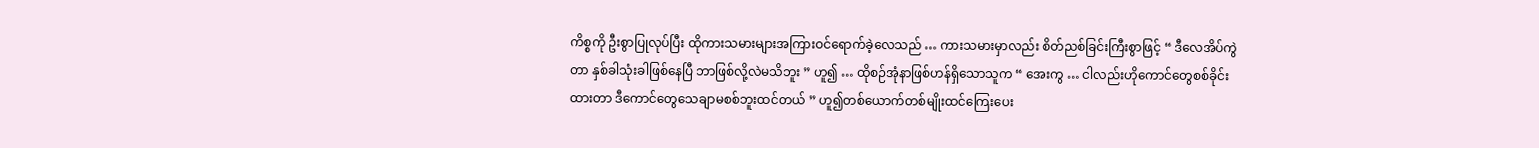ကိစ္စကို ဦးစွာပြုလုပ်ပြီး ထိုကားသမားများအကြားဝင်ရောက်ခဲ့လေသည် … ကားသမားမှာလည်း စိတ်ညစ်ခြင်းကြီးစွာဖြင့် “ ဒီလေအိပ်ကွဲတာ နှစ်ခါသုံးခါဖြစ်နေပြီ ဘာဖြစ်လို့လဲမသိဘူး ” ဟူ၍ … ထိုစဉ်အုံနာဖြစ်ဟန်ရှိသောသူက “ အေးကွ … ငါလည်းဟိုကောင်တွေစစ်ခိုင်းထားတာ ဒီကောင်တွေသေချာမစစ်ဘူးထင်တယ် ” ဟူ၍တစ်ယောက်တစ်မျိုးထင်ကြေးပေး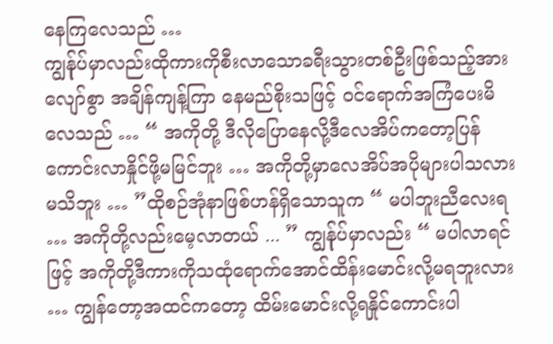နေကြလေသည် …
ကျွန်ုပ်မှာလည်းထိုကားကိုစီးလာသောခရီးသွားတစ်ဦးဖြစ်သည့်အားလျော်စွာ အချိန်ကျန့်ကြာ နေမည်စိုးသဖြင့် ဝင်ရောက်အကြံပေးမိလေသည် … “ အကိုတို့ ဒီလိုပြောနေလို့ဒီလေအိပ်ကတော့ပြန်ကောင်းလာနှိုင်ဖို့မမြင်ဘူး … အကိုတို့မှာလေအိပ်အပိုများပါသလားမသိဘူး … ”ထိုစဉ်အုံနာဖြစ်ဟန်ရှိသောသူက “ မပါဘူးညီလေးရ … အကိုတို့လည်းမေ့လာတယ် ... ” ကျွန်ုပ်မှာလည်း “ မပါလာရင်ဖြင့် အကိုတို့ဒီကားကိုသထုံရောက်အောင်ထိန်းမောင်းလို့မရဘူးလား … ကျွန်တော့အထင်ကတော့ ထိမ်းမောင်းလို့ရနှိုင်ကောင်းပါ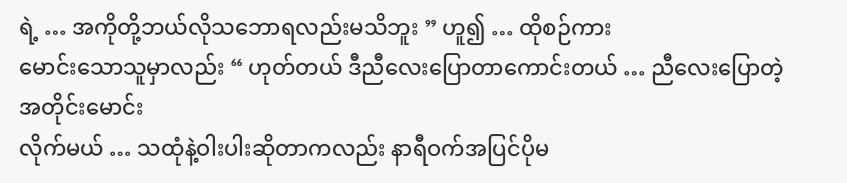ရဲ့ … အကိုတို့ဘယ်လိုသဘောရလည်းမသိဘူး ” ဟူ၍ … ထိုစဉ်ကား
မောင်းသောသူမှာလည်း “ ဟုတ်တယ် ဒီညီလေးပြောတာကောင်းတယ် … ညီလေးပြောတဲ့အတိုင်းမောင်း
လိုက်မယ် … သထုံနဲ့ဝါးပါးဆိုတာကလည်း နာရီဝက်အပြင်ပိုမ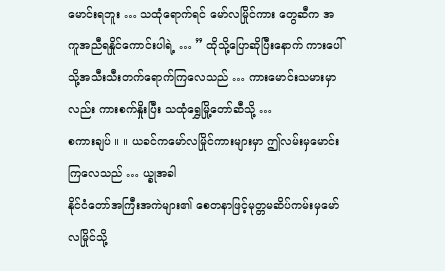မောင်းရဘူး … သထုံရောက်ရင် မော်လမြိုင်ကား တွေဆီက အကူအညီရနှိုင်ကောင်းပါရဲ့ … ” ထိုသို့ပြောဆိုပြီးနောက် ကားပေါ်သို့အသီးသီးတက်ရောက်ကြလေသည် … ကားမောင်းသမားမှာလည်း ကားစက်နှိုးပြီး သထုံရွှေမြို့တော်ဆီသို့ …
စကားချပ် ။ ။ ယခင်ကမော်လမြိုင်ကားများမှာ ဤလမ်းမှမောင်းကြလေသည် … ယ္ခုအခါ
နိုင်ငံတော်အကြီးအကဲများ၏ စေတနာဖြင့်မုတ္တမဆိပ်ကမ်းမှမော်လမြိုင်သို့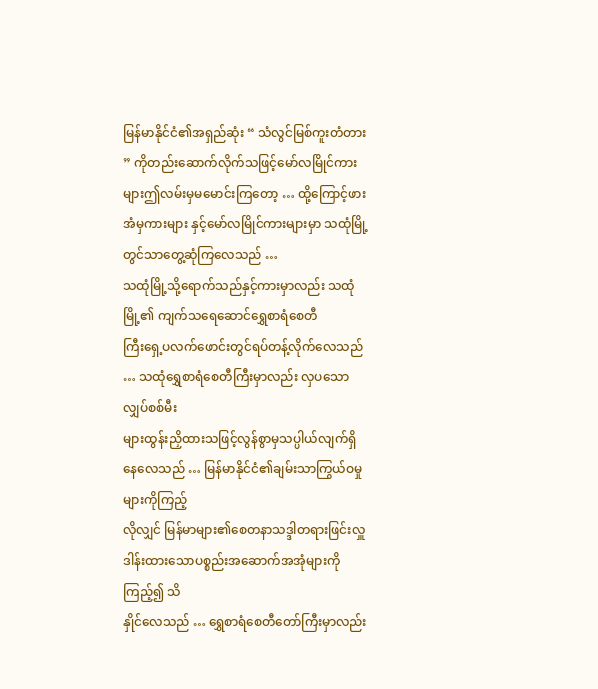မြန်မာနိုင်ငံ၏အရှည်ဆုံး “ သံလွင်မြစ်ကူးတံတား ” ကိုတည်းဆောက်လိုက်သဖြင့်မော်လမြိုင်ကားများဤလမ်းမှမမောင်းကြတော့ … ထို့ကြောင့်ဖားအံမှကားများ နှင့်မော်လမြိုင်ကားများမှာ သထုံမြို့တွင်သာတွေ့ဆုံကြလေသည် …
သထုံမြို့သို့ရောက်သည်နှင့်ကားမှာလည်း သထုံမြို့၏ ကျက်သရေဆောင်ရွှေစာရံစေတီ
ကြီးရှေ့ပလက်ဖောင်းတွင်ရပ်တန့်လိုက်လေသည် … သထုံရွှေစာရံစေတီကြီးမှာလည်း လှပသောလျှပ်စစ်မီး
များထွန်းညှိထားသဖြင့်လွန်စွာမှသပ္ပါယ်လျက်ရှိနေလေသည် … မြန်မာနိုင်ငံ၏ချမ်းသာကြွယ်ဝမှုများကိုကြည့်
လိုလျှင် မြန်မာများ၏စေတနာသဒ္ဒါတရားဖြင်းလှူဒါန်းထားသောပစ္စည်းအဆောက်အအုံများကိုကြည့်၍ သိ
နှိုင်လေသည် … ရွှေစာရံစေတီတော်ကြီးမှာလည်း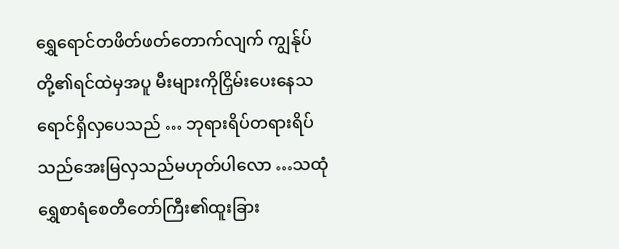ရွှေရောင်တဖိတ်ဖတ်တောက်လျက် ကျွန်ုပ်တို့၏ရင်ထဲမှအပူ မီးများကိုငြှိမ်းပေးနေသရောင်ရှိလှပေသည် … ဘုရားရိပ်တရားရိပ်သည်အေးမြလှသည်မဟုတ်ပါလော …သထုံရွှေစာရံစေတီတော်ကြီး၏ထူးခြား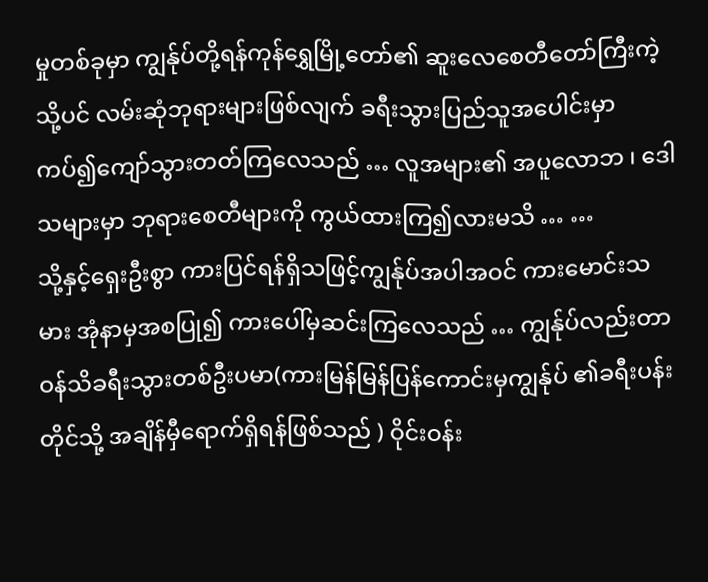မှုတစ်ခုမှာ ကျွန်ုပ်တို့ရန်ကုန်ရွှေမြို့တော်၏ ဆူးလေစေတီတော်ကြီးကဲ့သို့ပင် လမ်းဆုံဘုရားများဖြစ်လျက် ခရီးသွားပြည်သူအပေါင်းမှာကပ်၍ကျော်သွားတတ်ကြလေသည် … လူအများ၏ အပူလောဘ ၊ ဒေါသများမှာ ဘုရားစေတီများကို ကွယ်ထားကြ၍လားမသိ … …
သို့နှင့်ရှေးဦးစွာ ကားပြင်ရန်ရှိသဖြင့်ကျွန်ုပ်အပါအဝင် ကားမောင်းသမား အုံနာမှအစပြု၍ ကားပေါ်မှဆင်းကြလေသည် … ကျွန်ုပ်လည်းတာဝန်သိခရီးသွားတစ်ဦးပမာ(ကားမြန်မြန်ပြန်ကောင်းမှကျွန်ုပ် ၏ခရီးပန်းတိုင်သို့ အချိန်မှီရောက်ရှိရန်ဖြစ်သည် ) ဝိုင်းဝန်း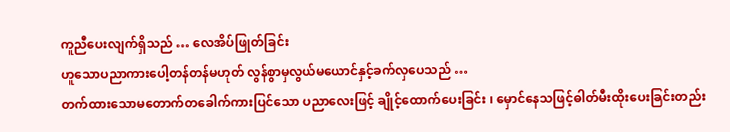ကူညီပေးလျက်ရှိသည် … လေအိပ်ဖြုတ်ခြင်း
ဟူသောပညာကားပေါ့တန်တန်မဟုတ် လွန်စွာမှလွယ်မယောင်နှင့်ခက်လှပေသည် …
တက်ထားသောမတောက်တခေါက်ကားပြင်သော ပညာလေးဖြင့် ချိုင့်ထောက်ပေးခြင်း ၊ မှောင်နေသဖြင့်ဓါတ်မီးထိုးပေးခြင်းတည်း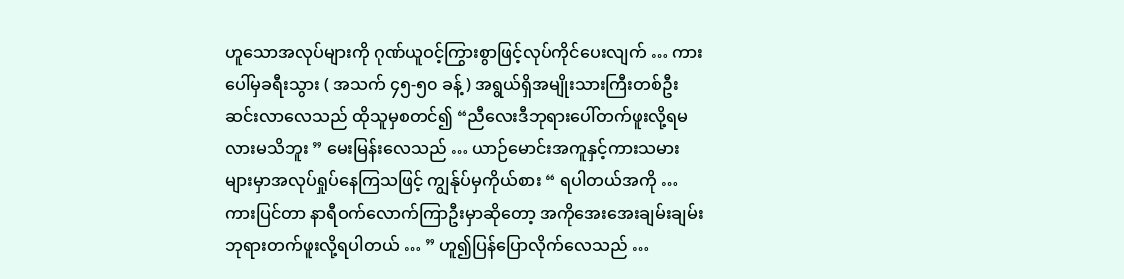ဟူသောအလုပ်များကို ဂုဏ်ယူဝင့်ကြွားစွာဖြင့်လုပ်ကိုင်ပေးလျက် … ကားပေါ်မှခရီးသွား ( အသက် ၄၅-၅၀ ခန့် ) အရွယ်ရှိအမျိုးသားကြီးတစ်ဦးဆင်းလာလေသည် ထိုသူမှစတင်၍ “ညီလေးဒီဘုရားပေါ်တက်ဖူးလို့ရမလားမသိဘူး ” မေးမြန်းလေသည် … ယာဉ်မောင်းအကူနှင့်ကားသမား
များမှာအလုပ်ရှုပ်နေကြသဖြင့် ကျွန်ုပ်မှကိုယ်စား “ ရပါတယ်အကို … ကားပြင်တာ နာရီဝက်လောက်ကြာဦးမှာဆိုတော့ အကိုအေးအေးချမ်းချမ်း ဘုရားတက်ဖူးလို့ရပါတယ် … ” ဟူ၍ပြန်ပြောလိုက်လေသည် …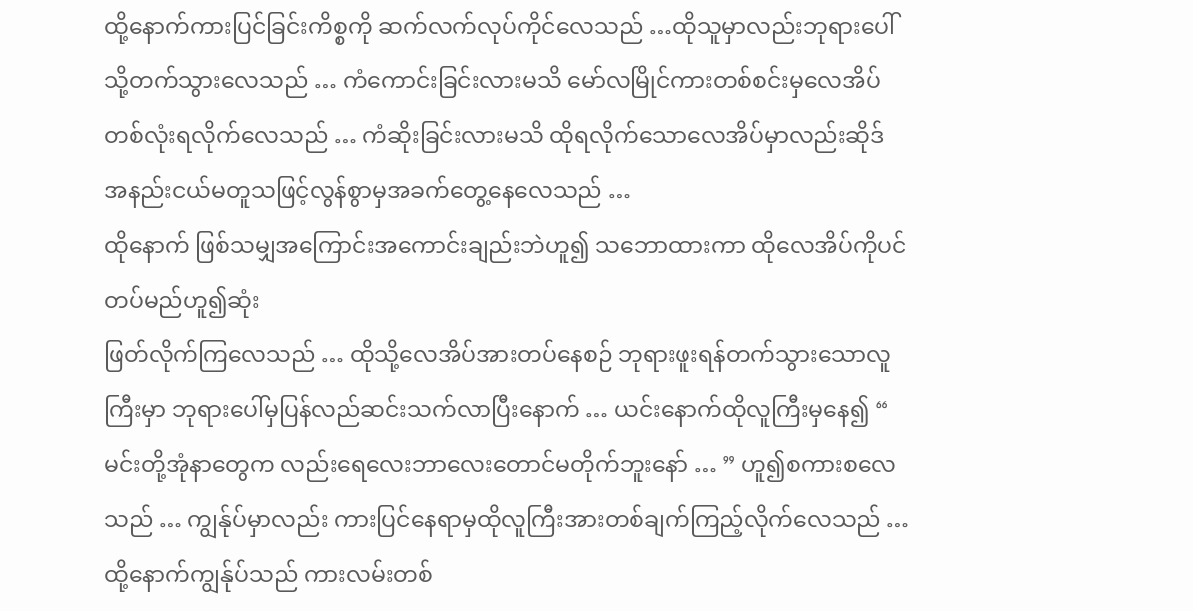ထို့နောက်ကားပြင်ခြင်းကိစ္စကို ဆက်လက်လုပ်ကိုင်လေသည် …ထိုသူမှာလည်းဘုရားပေါ်သို့တက်သွားလေသည် … ကံကောင်းခြင်းလားမသိ မော်လမြိုင်ကားတစ်စင်းမှလေအိပ်တစ်လုံးရလိုက်လေသည် … ကံဆိုးခြင်းလားမသိ ထိုရလိုက်သောလေအိပ်မှာလည်းဆိုဒ် အနည်းငယ်မတူသဖြင့်လွန်စွာမှအခက်တွေ့နေလေသည် …
ထိုနောက် ဖြစ်သမျှအကြောင်းအကောင်းချည်းဘဲဟူ၍ သဘောထားကာ ထိုလေအိပ်ကိုပင်တပ်မည်ဟူ၍ဆုံး
ဖြတ်လိုက်ကြလေသည် … ထိုသို့လေအိပ်အားတပ်နေစဉ် ဘုရားဖူးရန်တက်သွားသောလူကြီးမှာ ဘုရားပေါ်မှပြန်လည်ဆင်းသက်လာပြီးနောက် … ယင်းနောက်ထိုလူကြီးမှနေ၍ “ မင်းတို့အုံနာတွေက လည်းရေလေးဘာလေးတောင်မတိုက်ဘူးနော် … ” ဟူ၍စကားစလေသည် … ကျွန်ုပ်မှာလည်း ကားပြင်နေရာမှထိုလူကြီးအားတစ်ချက်ကြည့်လိုက်လေသည် … ထို့နောက်ကျွန်ုပ်သည် ကားလမ်းတစ်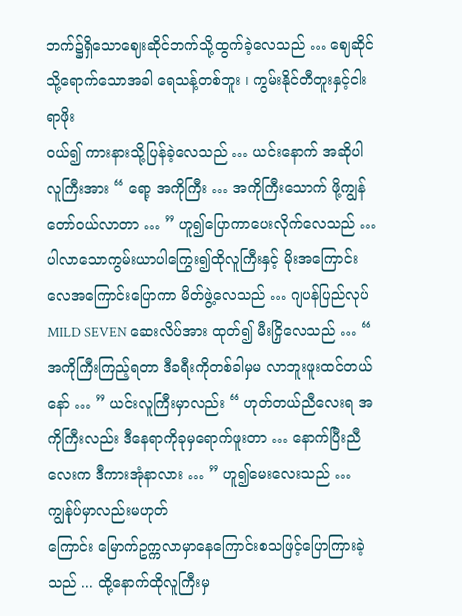ဘက်၌ရှိသောဈေးဆိုင်ဘက်သို့ထွက်ခဲ့လေသည် … ဈေဆိုင်သို့ရောက်သောအခါ ရေသန့်တစ်ဘူး ၊ ကွမ်းနိုင်တီတူးနှင့်ငါးရာဖိုး
ဝယ်၍ ကားနားသို့ပြန်ခဲ့လေသည် … ယင်းနောက် အဆိုပါလူကြီးအား “ ရော့ အကိုကြီး … အကိုကြီးသောက် ဖို့ကျွန်တော်ဝယ်လာတာ … ” ဟူ၍ပြောကာပေးလိုက်လေသည် … ပါလာသောကွမ်းယာပါကြွေး၍ထိုလူကြီးနှင့် မိုးအကြောင်းလေအကြောင်းပြောကာ မိတ်ဖွဲ့လေသည် … ဂျပန်ပြည်လုပ် MILD SEVEN ဆေးလိပ်အား ထုတ်၍ မီးငြှိလေသည် … “ အကိုကြီးကြည့်ရတာ ဒီခရီးကိုတစ်ခါမှမ လာဘူးဖူးထင်တယ်နော် … ” ယင်းလူကြီးမှာလည်း “ ဟုတ်တယ်ညီလေးရ အကိုကြီးလည်း ဒီနေရာကိုခုမှရောက်ဖူးတာ … နောက်ပြီးညီလေးက ဒီကားအုံနာလား … ” ဟူ၍မေးလေးသည် … ကျွန်ုပ်မှာလည်းမဟုတ်
ကြောင်း မြောက်ဥက္ကလာမှာနေကြောင်းစသဖြင့်ပြောကြားခဲ့သည် ... ထို့နောက်ထိုလူကြီးမှ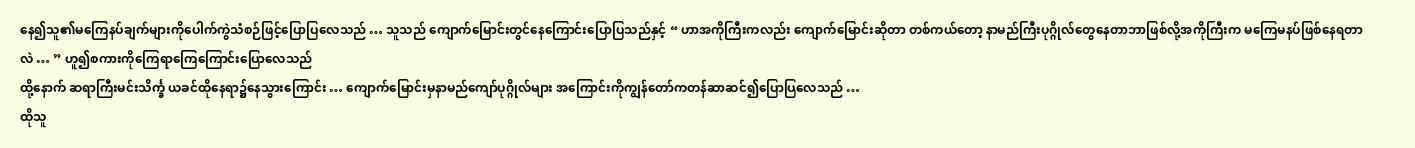နေ၍သူ၏မကြေနပ်ချက်များကိုပေါက်ကွဲသံစဉ်ဖြင့်ပြောပြလေသည် … သူသည် ကျောက်မြောင်းတွင်နေကြောင်းပြောပြသည်နှင့် “ ဟာအကိုကြီးကလည်း ကျောက်မြောင်းဆိုတာ တစ်ကယ်တော့ နာမည်ကြီးပုဂ္ဂိုလ်တွေနေတာဘာဖြစ်လို့အကိုကြီးက မကြေမနပ်ဖြစ်နေရတာလဲ … ” ဟူ၍စကားကိုကြေရာကြေကြောင်းပြောလေသည်
ထို့နောက် ဆရာကြီးမင်းသိင်္က္ခ ယခင်ထိုနေရာ၌နေသွားကြောင်း … ကျောက်မြောင်းမှနာမည်ကျော်ပုဂ္ဂိုလ်များ အကြောင်းကိုကျွန်တော်ကတန်ဆာဆင်၍ပြောပြလေသည် …
ထိုသူ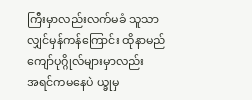ကြီးမှာလည်းလက်မခံ သူသာလျှင်မှန်ကန်ကြောင်း ထိုနာမည်ကျော်ပုဂ္ဂိုလ်များမှာလည်း
အရင်ကမနေပဲ ယ္ခုမှ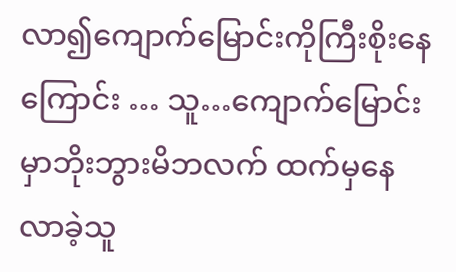လာ၍ကျောက်မြောင်းကိုကြီးစိုးနေကြောင်း … သူ…ကျောက်မြောင်းမှာဘိုးဘွားမိဘလက် ထက်မှနေလာခဲ့သူ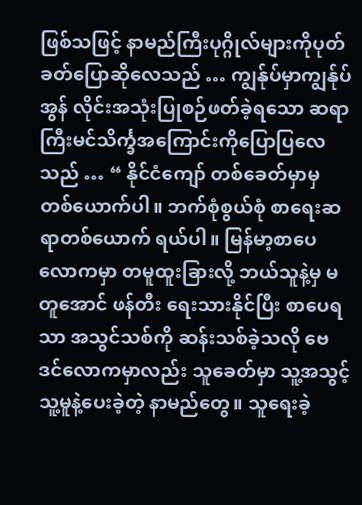ဖြစ်သဖြင့် နာမည်ကြီးပုဂ္ဂိုလ်များကိုပုတ်ခတ်ပြောဆိုလေသည် … ကျွန်ုပ်မှာကျွန်ုပ်အွန် လိုင်းအသုံးပြုစဉ်ဖတ်ခဲ့ရသော ဆရာကြီးမင်သိင်္က္ခအကြောင်းကိုပြောပြလေသည် … “ နိုင်ငံကျော် တစ်ခေတ်မှာမှ တစ်ယောက်ပါ။ ဘက်စုံစွယ်စုံ စာရေးဆရာတစ်ယောက် ရယ်ပါ။ မြန်မာ့စာပေလောကမှာ တမူထူးခြားလို့ ဘယ်သူနဲ့မှ မတူအောင် ဖန်တီး ရေးသားနိုင်ပြီး စာပေရသာ အသွင်သစ်ကို ဆန်းသစ်ခဲ့သလို ဗေဒင်လောကမှာလည်း သူခေတ်မှာ သူ့အသွင့် သူ့မူနဲ့ပေးခဲ့တဲ့ နာမည်တွေ။ သူရေးခဲ့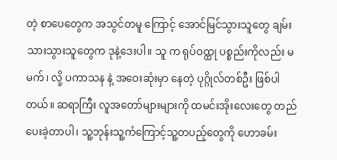တဲ့ စာပေတွေက အသွင်တမူ ကြောင့် အောင်မြင်သွားသူတွေ ချမ်းသားသွားသူတွေက ဒုနဲ့ဒေးပါ။ သူ က ရုပ်ဝထ္ထု ပစ္စည်းကိုလည်း မမက်၊ လို့ ပကာသန နဲ့ အဝေးဆုံးမှာ နေတဲ့ ပုဂ္ဂိုလ်တစ်ဦး ဖြစ်ပါတယ်။ ဆရာကြီး လူအတော်များများကို ထမင်းအိုးလေးတွေ တည်ပေးခဲ့တာပါ၊ သူ့ဘုန်းသူ့ကံကြောင့်သူ့တပည့်တွေကို ဟောခမ်း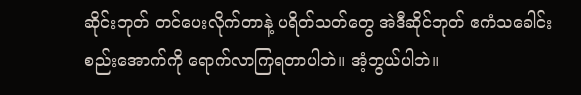ဆိုင်းဘုတ် တင်ပေးလိုက်တာနဲ့ ပရိတ်သတ်တွေ အဲဒီဆိုင်ဘုတ် ဧကံသခေါင်းစည်းအောက်ကို ရောက်လာကြရတာပါဘဲ။ အံ့ဘွယ်ပါဘဲ။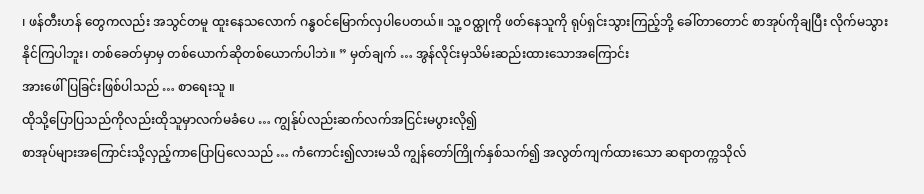၊ ဖန်တီးဟန် တွေကလည်း အသွင်တမူ ထူးနေသလောက် ဂန္ဓဝင်မြောက်လှပါပေတယ်။ သူ့ ဝထ္ထုကို ဖတ်နေသူကို ရုပ်ရှင်းသွားကြည့်ဘို့ ခေါ်တာတောင် စာအုပ်ကိုချပြီး လိုက်မသွားနိုင်ကြပါဘူး၊ တစ်ခေတ်မှာမှ တစ်ယောက်ဆိုတစ်ယောက်ပါဘဲ။ ” မှတ်ချက် … အွန်လိုင်းမှသိမ်းဆည်းထားသောအကြောင်း
အားဖေါ်ပြခြင်းဖြစ်ပါသည် … စာရေးသူ ။
ထိုသို့ပြောပြသည်ကိုလည်းထိုသူမှာလက်မခံပေ … ကျွန်ုပ်လည်းဆက်လက်အငြင်းမပွားလို၍
စာအုပ်များအကြောင်းသို့လှည့်ကာပြောပြလေသည် … ကံကောင်း၍လားမသိ ကျွန်တော်ကြိုက်နှစ်သက်၍ အလွတ်ကျက်ထားသော ဆရာတက္ကသိုလ်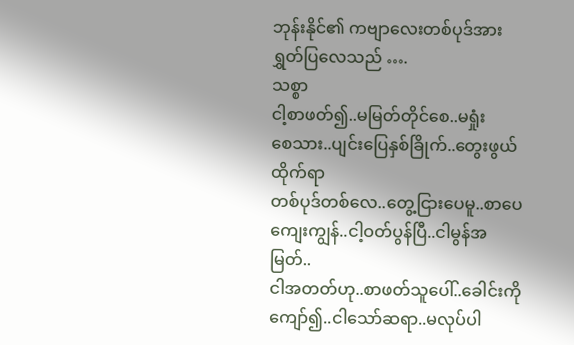ဘုန်းနိုင်၏ ကဗျာလေးတစ်ပုဒ်အားရွှတ်ပြလေသည် ….
သစ္စာ
ငါ့စာဖတ်၍..မမြတ်တိုင်စေ..မရှုံး
စေသား..ပျင်းပြေနှစ်ခြိုက်..တွေးဖွယ်ထိုက်ရာ
တစ်ပုဒ်တစ်လေ..တွေ့ငြားပေမူ..စာပေကျေးကျွန်..ငါ့ဝတ်ပွန်ပြီ..ငါမွန်အမြတ်..
ငါအတတ်ဟု..စာဖတ်သူပေါ်..ခေါင်းကိုကျော်၍..ငါသော်ဆရာ..မလုပ်ပါ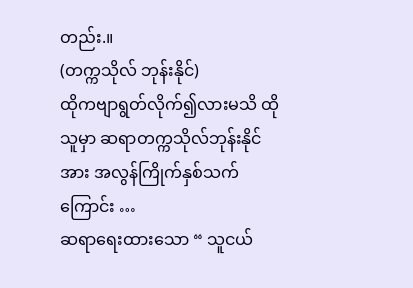တည်း.။
(တက္ကသိုလ် ဘုန်းနိုင်)
ထိုကဗျာရွတ်လိုက်၍လားမသိ ထိုသူမှာ ဆရာတက္ကသိုလ်ဘုန်းနိုင်အား အလွန်ကြိုက်နှစ်သက် ကြောင်း …
ဆရာရေးထားသော “ သူငယ်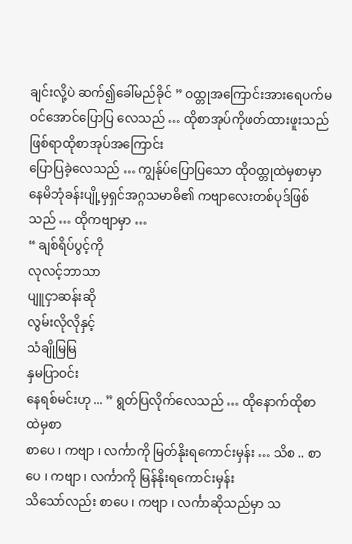ချင်းလို့ပဲ ဆက်၍ခေါ်မည်ခိုင် ” ဝထ္တုအကြောင်းအားရေပက်မ
ဝင်အောင်ပြောပြ လေသည် … ထိုစာအုပ်ကိုဖတ်ထားဖူးသည်ဖြစ်ရာထိုစာအုပ်အကြောင်း
ပြောပြခဲ့လေသည် … ကျွန်ုပ်ပြောပြသော ထိုဝထ္တုထဲမှစာမှာ နေမိဘုံခန်းပျို့မှရှင်အဂ္ဂသမာဓိ၏ ကဗျာလေးတစ်ပုဒ်ဖြစ်သည် … ထိုကဗျာမှာ …
“ ချစ်ရိပ်ပွင့်ကို
လုလင့်ဘာသာ
ပျူငှာဆန်းဆို
လွမ်းလိုလိုနှင့်
သံချိုမြမြ
နှမပြာဝင်း
နေရစ်မင်းဟု ... ” ရွတ်ပြလိုက်လေသည် … ထိုနောက်ထိုစာထဲမှစာ
စာပေ ၊ ကဗျာ ၊ လင်္ကာကို မြတ်နိုးရကောင်းမှန်း … သိစ .. စာပေ ၊ ကဗျာ ၊ လင်္ကာကို မြန်နိုးရကောင်းမှန်း
သိသော်လည်း စာပေ ၊ ကဗျာ ၊ လင်္ကာဆိုသည်မှာ သ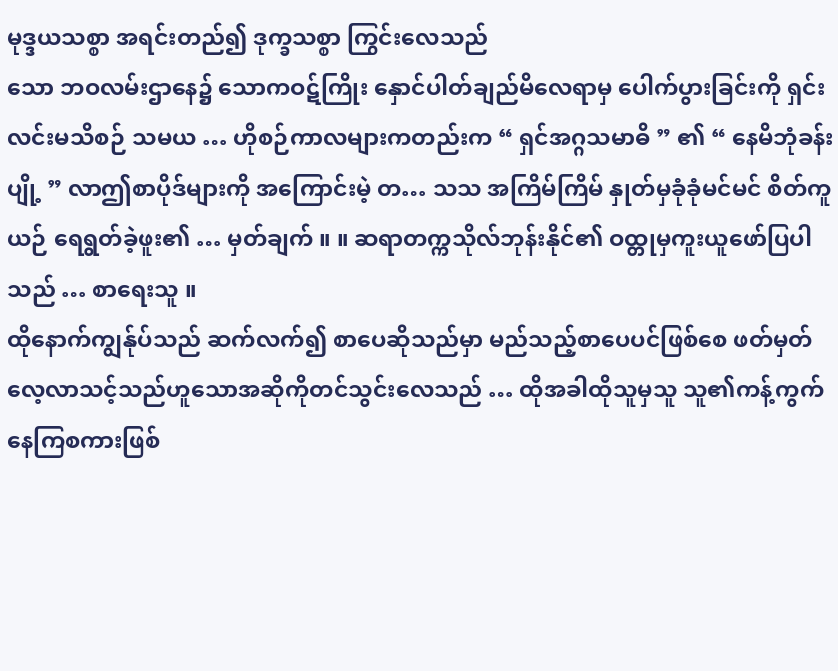မုဒ္ဒယသစ္စာ အရင်းတည်၍ ဒုက္ခသစ္စာ ကြွင်းလေသည်
သော ဘဝလမ်းဌာနေ၌ သောကဝဋ်ကြိုး နှောင်ပါတ်ချည်မိလေရာမှ ပေါက်ပွားခြင်းကို ရှင်းလင်းမသိစဉ် သမယ … ဟိုစဉ်ကာလများကတည်းက “ ရှင်အဂ္ဂသမာဓိ ” ၏ “ နေမိဘုံခန်းပျို့ ” လာဤစာပိုဒ်များကို အကြောင်းမဲ့ တ… သသ အကြိမ်ကြိမ် နှုတ်မှခုံခုံမင်မင် စိတ်ကူယဉ် ရေရွတ်ခဲ့ဖူး၏ … မှတ်ချက် ။ ။ ဆရာတက္ကသိုလ်ဘုန်းနိုင်၏ ဝထ္တုမှကူးယူဖော်ပြပါသည် … စာရေးသူ ။
ထိုနောက်ကျွန်ုပ်သည် ဆက်လက်၍ စာပေဆိုသည်မှာ မည်သည့်စာပေပင်ဖြစ်စေ ဖတ်မှတ်
လေ့လာသင့်သည်ဟူသောအဆိုကိုတင်သွင်းလေသည် … ထိုအခါထိုသူမှသူ သူ၏ကန့်ကွက်နေကြစကားဖြစ်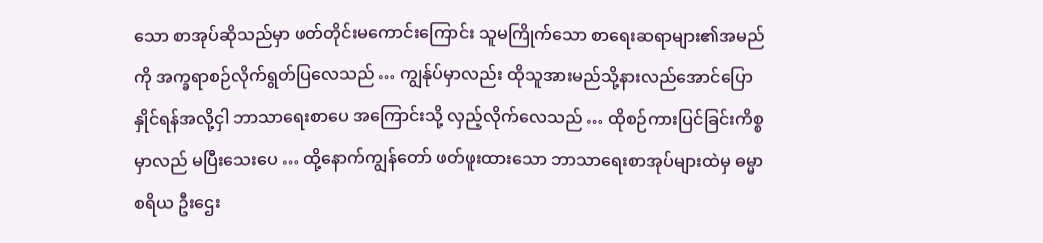သော စာအုပ်ဆိုသည်မှာ ဖတ်တိုင်းမကောင်းကြောင်း သူမကြိုက်သော စာရေးဆရာများ၏အမည်ကို အက္ခရာစဉ်လိုက်ရွတ်ပြလေသည် … ကျွန်ုပ်မှာလည်း ထိုသူအားမည်သို့နားလည်အောင်ပြောနှိုင်ရန်အလို့ငှါ ဘာသာရေးစာပေ အကြောင်းသို့ လှည့်လိုက်လေသည် … ထိုစဉ်ကားပြင်ခြင်းကိစ္စမှာလည် မပြီးသေးပေ … ထို့နောက်ကျွန်တော် ဖတ်ဖူးထားသော ဘာသာရေးစာအုပ်များထဲမှ ဓမ္မာစရိယ ဦးဌေး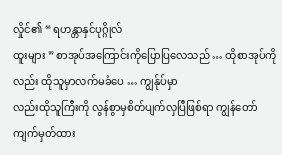လှိုင်၏ “ ရဟန္တာနှင်ပုဂ္ဂိုလ်
ထူးများ ” စာအုပ်အကြောင်းကိုပြောပြလေသည် … ထိုစာအုပ်ကိုလည်း ထိုသူမှာလက်မခံပေ … ကျွန်ုပ်မှာ
လည်းထိုသူကြီးကို လွန်စွာမှစိတ်ပျက်လှပြီဖြစ်ရာ ကျွန်တော်ကျက်မှတ်ထား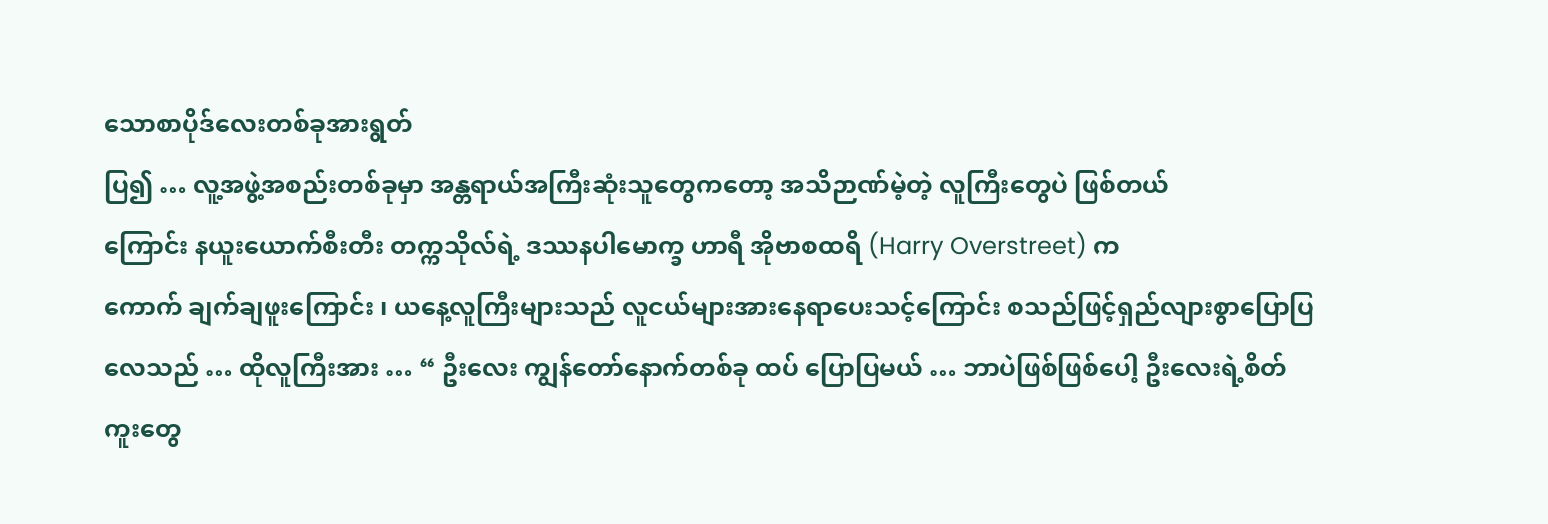သောစာပိုဒ်လေးတစ်ခုအားရွတ်
ပြ၍ … လူ့အဖွဲ့အစည်းတစ်ခုမှာ အန္တရာယ်အကြီးဆုံးသူတွေကတော့ အသိဉာဏ်မဲ့တဲ့ လူကြီးတွေပဲ ဖြစ်တယ်
ကြောင်း နယူးယောက်စီးတီး တက္ကသိုလ်ရဲ့ ဒဿနပါမောက္ခ ဟာရီ အိုဗာစထရိ (Harry Overstreet) က
ကောက် ချက်ချဖူးကြောင်း ၊ ယနေ့လူကြီးများသည် လူငယ်များအားနေရာပေးသင့်ကြောင်း စသည်ဖြင့်ရှည်လျားစွာပြောပြလေသည် … ထိုလူကြီးအား … “ ဦးလေး ကျွန်တော်နောက်တစ်ခု ထပ် ပြောပြမယ် … ဘာပဲဖြစ်ဖြစ်ပေါ့ ဦးလေးရဲ့စိတ်ကူးတွေ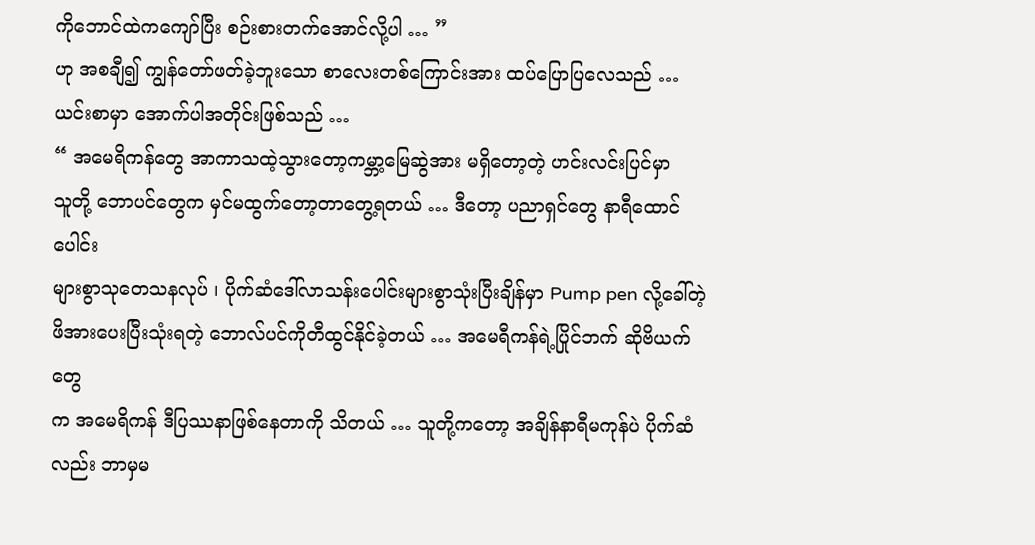ကိုဘောင်ထဲကကျော်ပြီး စဉ်းစားတက်အောင်လို့ပါ … ”
ဟု အစချီ၍ ကျွန်တော်ဖတ်ခဲ့ဘူးသော စာလေးတစ်ကြောင်းအား ထပ်ပြောပြလေသည် … ယင်းစာမှာ အောက်ပါအတိုင်းဖြစ်သည် …
“ အမေရိကန်တွေ အာကာသထဲ့သွားတော့ကမ္ဘာ့မြေဆွဲအား မရှိတော့တဲ့ ဟင်းလင်းပြင်မှာ
သူတို့ ဘောပင်တွေက မှင်မထွက်တော့တာတွေ့ရတယ် … ဒီတော့ ပညာရှင်တွေ နာရီထောင်ပေါင်း
များစွာသုတေသနလုပ် ၊ ပိုက်ဆံဒေါ်လာသန်းပေါင်းများစွာသုံးပြီးချိန်မှာ Pump pen လို့ခေါ်တဲ့
ဖိအားပေးပြီးသုံးရတဲ့ ဘောလ်ပင်ကိုတီထွင်နိုင်ခဲ့တယ် … အမေရီကန်ရဲ့ပြိုင်ဘက် ဆိုဗိယက်တွေ
က အမေရိကန် ဒီပြဿနာဖြစ်နေတာကို သိတယ် … သူတို့ကတော့ အချိန်နာရီမကုန်ပဲ ပိုက်ဆံ
လည်း ဘာမှမ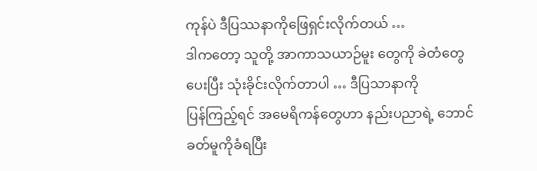ကုန်ပဲ ဒီပြဿနာကိုဖြေရှင်းလိုက်တယ် …
ဒါကတော့ သူတို့ အာကာသယာဉ်မူး တွေကို ခဲတံတွေပေးပြီး သုံးခိုင်းလိုက်တာပါ … ဒီပြသာနာကို
ပြန်ကြည့်ရင် အမေရိကန်တွေဟာ နည်းပညာရဲ့ ဘောင်ခတ်မူကိုခံရပြီး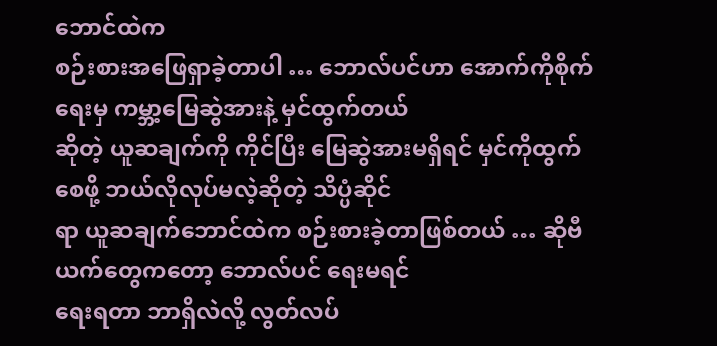ဘောင်ထဲက
စဉ်းစားအဖြေရှာခဲ့တာပါ … ဘောလ်ပင်ဟာ အောက်ကိုစိုက်ရေးမှ ကမ္ဘာ့မြေဆွဲအားနဲ့ မှင်ထွက်တယ်
ဆိုတဲ့ ယူဆချက်ကို ကိုင်ပြီး မြေဆွဲအားမရှိရင် မှင်ကိုထွက်စေဖို့ ဘယ်လိုလုပ်မလဲ့ဆိုတဲ့ သိပ္ပံဆိုင်
ရာ ယူဆချက်ဘောင်ထဲက စဉ်းစားခဲ့တာဖြစ်တယ် … ဆိုဗီယက်တွေကတော့ ဘောလ်ပင် ရေးမရင်
ရေးရတာ ဘာရှိလဲလို့ လွတ်လပ်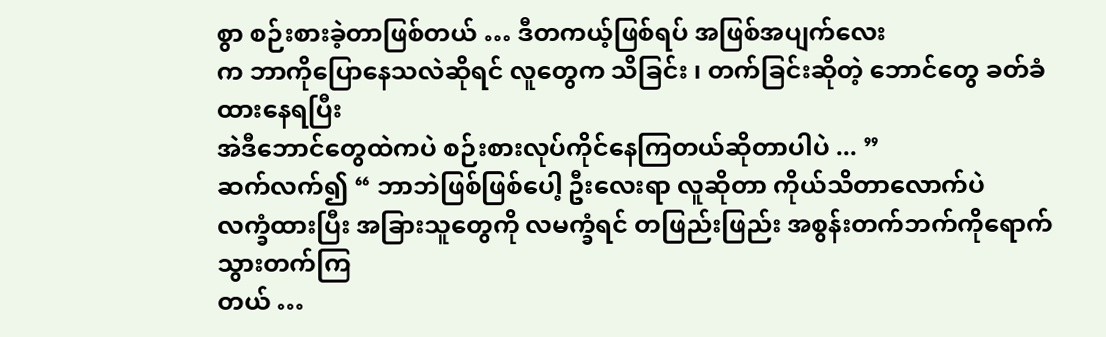စွာ စဉ်းစားခဲ့တာဖြစ်တယ် … ဒီတကယ့်ဖြစ်ရပ် အဖြစ်အပျက်လေး
က ဘာကိုပြောနေသလဲဆိုရင် လူတွေက သိခြင်း ၊ တက်ခြင်းဆိုတဲ့ ဘောင်တွေ ခတ်ခံထားနေရပြီး
အဲဒီဘောင်တွေထဲကပဲ စဉ်းစားလုပ်ကိုင်နေကြတယ်ဆိုတာပါပဲ ... ”
ဆက်လက်၍ “ ဘာဘဲဖြစ်ဖြစ်ပေါ့ ဦးလေးရာ လူဆိုတာ ကိုယ်သိတာလောက်ပဲ
လက္ခံထားပြီး အခြားသူတွေကို လမက္ခံရင် တဖြည်းဖြည်း အစွန်းတက်ဘက်ကိုရောက်သွားတက်ကြ
တယ် …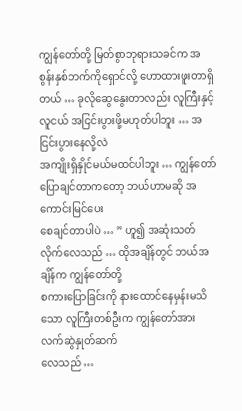ကျွန်တော်တို့ မြတ်စွာဘုရားသခင်က အစွန်းနှစ်ဘက်ကိုရှောင်လို့ ဟောထားဖူးတာရှိ
တယ် … ခုလိုဆွေနွေးတာလည်း လူကြီးနှင့်လူငယ် အငြင်းပွားဖို့မဟုတ်ပါဘူး … အငြင်းပွားနေလို့လဲ
အကျိုးရှိနှိုင်မယ်မထင်ပါဘူး … ကျွန်တော်ပြောချင်တာကတော့ ဘယ်ဟာမဆို အကောင်းမြင်ပေး
စေချင်တာပါပဲ … ” ဟူ၍ အဆုံးသတ်လိုက်လေသည် … ထိုအချိန်တွင် ဘယ်အချိန်က ကျွန်တော်တို့
စကားပြောခြင်းကို နားထောင်နေမှန်းမသိသော လူကြီးတစ်ဦးက ကျွန်တော်အားလက်ဆွဲနှုတ်ဆက်
လေသည် …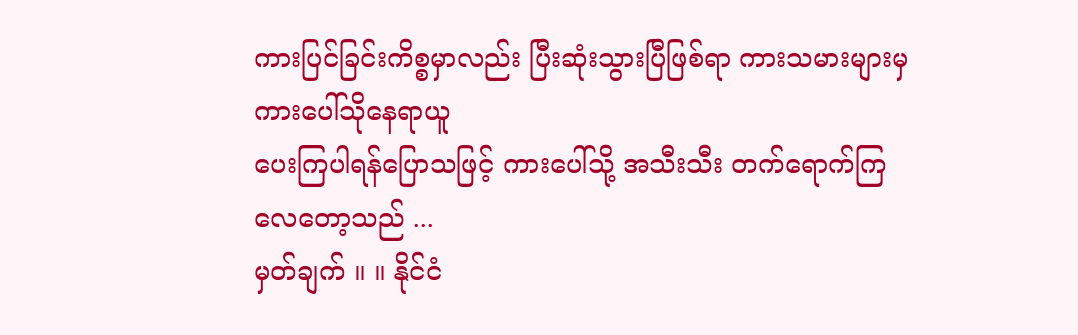ကားပြင်ခြင်းကိစ္စမှာလည်း ပြီးဆုံးသွားပြီဖြစ်ရာ ကားသမားများမှကားပေါ်သိုနေရာယူ
ပေးကြပါရန်ပြောသဖြင့် ကားပေါ်သို့ အသီးသီး တက်ရောက်ကြလေတော့သည် ...
မှတ်ချက် ။ ။ နိုင်ငံ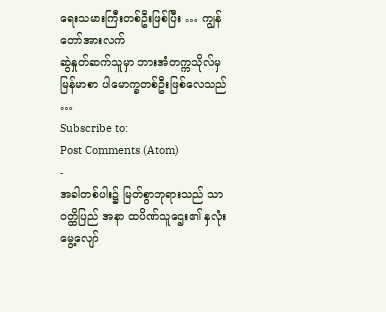ရေးသမားကြီးတစ်ဦးဖြစ်ပြီး … ကျွန်တော်အားလက်
ဆွဲနှုတ်ဆက်သူမှာ ဘားအံတက္ကသိုလ်မှ မြန်မာစာ ပါမောက္ခတစ်ဦးဖြစ်လေသည် …
Subscribe to:
Post Comments (Atom)
-
အခါတစ်ပါး၌ မြတ်စွာဘုရားသည် သာဝတ္ထိပြည် အနာ ထပိဏ်သူဌေး၏ နှလုံးမွေ့လျော်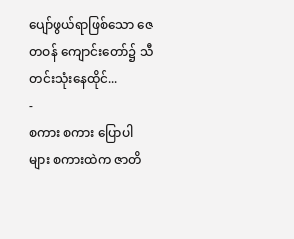ပျော်ဖွယ်ရာဖြစ်သော ဇေတဝန် ကျောင်းတော်၌ သီတင်းသုံးနေထိုင်...
-
စကား စကား ပြောပါများ စကားထဲက ဇာတိ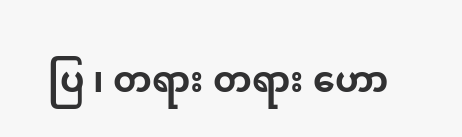ပြ ၊ တရား တရား ဟော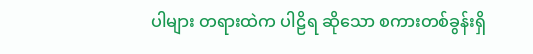ပါများ တရားထဲက ပါဠိရ ဆိုသော စကားတစ်ခွန်းရှိ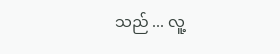သည် ... လူ့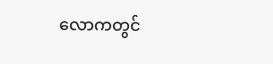လောကတွင်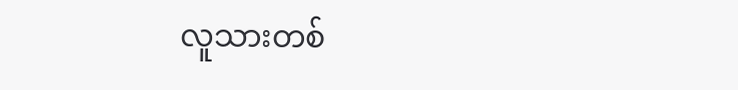လူသားတစ်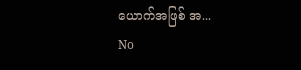ယောက်အဖြစ် အ...
No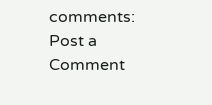comments:
Post a Comment